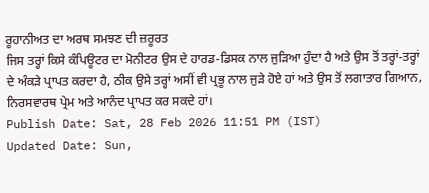ਰੂਹਾਨੀਅਤ ਦਾ ਅਰਥ ਸਮਝਣ ਦੀ ਜ਼ਰੂਰਤ
ਜਿਸ ਤਰ੍ਹਾਂ ਕਿਸੇ ਕੰਪਿਊਟਰ ਦਾ ਮੋਨੀਟਰ ਉਸ ਦੇ ਹਾਰਡ-ਡਿਸਕ ਨਾਲ ਜੁੜਿਆ ਹੁੰਦਾ ਹੈ ਅਤੇ ਉਸ ਤੋਂ ਤਰ੍ਹਾਂ-ਤਰ੍ਹਾਂ ਦੇ ਅੰਕੜੇ ਪ੍ਰਾਪਤ ਕਰਦਾ ਹੈ, ਠੀਕ ਉਸੇ ਤਰ੍ਹਾਂ ਅਸੀਂ ਵੀ ਪ੍ਰਭੂ ਨਾਲ ਜੁੜੇ ਹੋਏ ਹਾਂ ਅਤੇ ਉਸ ਤੋਂ ਲਗਾਤਾਰ ਗਿਆਨ, ਨਿਰਸਵਾਰਥ ਪ੍ਰੇਮ ਅਤੇ ਆਨੰਦ ਪ੍ਰਾਪਤ ਕਰ ਸਕਦੇ ਹਾਂ।
Publish Date: Sat, 28 Feb 2026 11:51 PM (IST)
Updated Date: Sun,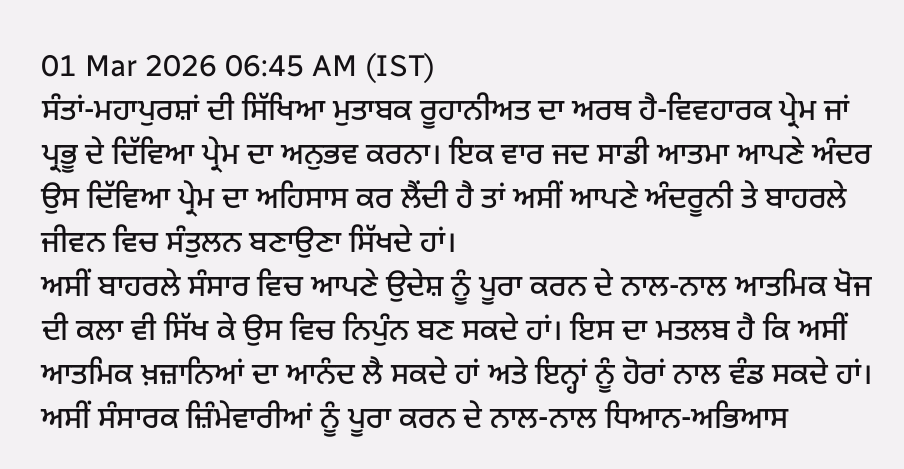01 Mar 2026 06:45 AM (IST)
ਸੰਤਾਂ-ਮਹਾਪੁਰਸ਼ਾਂ ਦੀ ਸਿੱਖਿਆ ਮੁਤਾਬਕ ਰੂਹਾਨੀਅਤ ਦਾ ਅਰਥ ਹੈ-ਵਿਵਹਾਰਕ ਪ੍ਰੇਮ ਜਾਂ ਪ੍ਰਭੂ ਦੇ ਦਿੱਵਿਆ ਪ੍ਰੇਮ ਦਾ ਅਨੁਭਵ ਕਰਨਾ। ਇਕ ਵਾਰ ਜਦ ਸਾਡੀ ਆਤਮਾ ਆਪਣੇ ਅੰਦਰ ਉਸ ਦਿੱਵਿਆ ਪ੍ਰੇਮ ਦਾ ਅਹਿਸਾਸ ਕਰ ਲੈਂਦੀ ਹੈ ਤਾਂ ਅਸੀਂ ਆਪਣੇ ਅੰਦਰੂਨੀ ਤੇ ਬਾਹਰਲੇ ਜੀਵਨ ਵਿਚ ਸੰਤੁਲਨ ਬਣਾਉਣਾ ਸਿੱਖਦੇ ਹਾਂ।
ਅਸੀਂ ਬਾਹਰਲੇ ਸੰਸਾਰ ਵਿਚ ਆਪਣੇ ਉਦੇਸ਼ ਨੂੰ ਪੂਰਾ ਕਰਨ ਦੇ ਨਾਲ-ਨਾਲ ਆਤਮਿਕ ਖੋਜ ਦੀ ਕਲਾ ਵੀ ਸਿੱਖ ਕੇ ਉਸ ਵਿਚ ਨਿਪੁੰਨ ਬਣ ਸਕਦੇ ਹਾਂ। ਇਸ ਦਾ ਮਤਲਬ ਹੈ ਕਿ ਅਸੀਂ ਆਤਮਿਕ ਖ਼ਜ਼ਾਨਿਆਂ ਦਾ ਆਨੰਦ ਲੈ ਸਕਦੇ ਹਾਂ ਅਤੇ ਇਨ੍ਹਾਂ ਨੂੰ ਹੋਰਾਂ ਨਾਲ ਵੰਡ ਸਕਦੇ ਹਾਂ। ਅਸੀਂ ਸੰਸਾਰਕ ਜ਼ਿੰਮੇਵਾਰੀਆਂ ਨੂੰ ਪੂਰਾ ਕਰਨ ਦੇ ਨਾਲ-ਨਾਲ ਧਿਆਨ-ਅਭਿਆਸ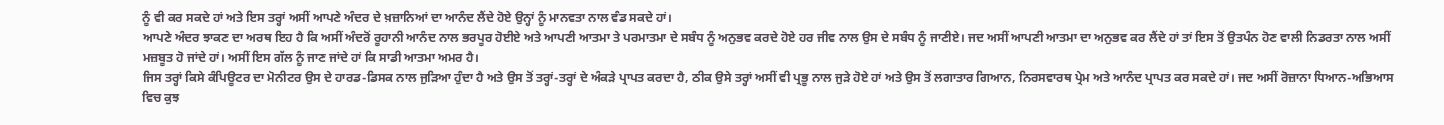ਨੂੰ ਵੀ ਕਰ ਸਕਦੇ ਹਾਂ ਅਤੇ ਇਸ ਤਰ੍ਹਾਂ ਅਸੀਂ ਆਪਣੇ ਅੰਦਰ ਦੇ ਖ਼ਜ਼ਾਨਿਆਂ ਦਾ ਆਨੰਦ ਲੈਂਦੇ ਹੋਏ ਉਨ੍ਹਾਂ ਨੂੰ ਮਾਨਵਤਾ ਨਾਲ ਵੰਡ ਸਕਦੇ ਹਾਂ।
ਆਪਣੇ ਅੰਦਰ ਝਾਕਣ ਦਾ ਅਰਥ ਇਹ ਹੈ ਕਿ ਅਸੀਂ ਅੰਦਰੋਂ ਰੂਹਾਨੀ ਆਨੰਦ ਨਾਲ ਭਰਪੂਰ ਹੋਈਏ ਅਤੇ ਆਪਣੀ ਆਤਮਾ ਤੇ ਪਰਮਾਤਮਾ ਦੇ ਸਬੰਧ ਨੂੰ ਅਨੁਭਵ ਕਰਦੇ ਹੋਏ ਹਰ ਜੀਵ ਨਾਲ ਉਸ ਦੇ ਸਬੰਧ ਨੂੰ ਜਾਣੀਏ। ਜਦ ਅਸੀਂ ਆਪਣੀ ਆਤਮਾ ਦਾ ਅਨੁਭਵ ਕਰ ਲੈਂਦੇ ਹਾਂ ਤਾਂ ਇਸ ਤੋਂ ਉਤਪੰਨ ਹੋਣ ਵਾਲੀ ਨਿਡਰਤਾ ਨਾਲ ਅਸੀਂ ਮਜ਼ਬੂਤ ਹੋ ਜਾਂਦੇ ਹਾਂ। ਅਸੀਂ ਇਸ ਗੱਲ ਨੂੰ ਜਾਣ ਜਾਂਦੇ ਹਾਂ ਕਿ ਸਾਡੀ ਆਤਮਾ ਅਮਰ ਹੈ।
ਜਿਸ ਤਰ੍ਹਾਂ ਕਿਸੇ ਕੰਪਿਊਟਰ ਦਾ ਮੋਨੀਟਰ ਉਸ ਦੇ ਹਾਰਡ-ਡਿਸਕ ਨਾਲ ਜੁੜਿਆ ਹੁੰਦਾ ਹੈ ਅਤੇ ਉਸ ਤੋਂ ਤਰ੍ਹਾਂ-ਤਰ੍ਹਾਂ ਦੇ ਅੰਕੜੇ ਪ੍ਰਾਪਤ ਕਰਦਾ ਹੈ, ਠੀਕ ਉਸੇ ਤਰ੍ਹਾਂ ਅਸੀਂ ਵੀ ਪ੍ਰਭੂ ਨਾਲ ਜੁੜੇ ਹੋਏ ਹਾਂ ਅਤੇ ਉਸ ਤੋਂ ਲਗਾਤਾਰ ਗਿਆਨ, ਨਿਰਸਵਾਰਥ ਪ੍ਰੇਮ ਅਤੇ ਆਨੰਦ ਪ੍ਰਾਪਤ ਕਰ ਸਕਦੇ ਹਾਂ। ਜਦ ਅਸੀਂ ਰੋਜ਼ਾਨਾ ਧਿਆਨ-ਅਭਿਆਸ ਵਿਚ ਕੁਝ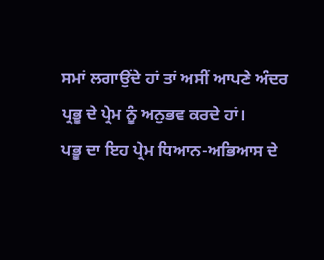ਸਮਾਂ ਲਗਾਉਂਦੇ ਹਾਂ ਤਾਂ ਅਸੀਂ ਆਪਣੇ ਅੰਦਰ ਪ੍ਰਭੂ ਦੇ ਪ੍ਰੇਮ ਨੂੰ ਅਨੁਭਵ ਕਰਦੇ ਹਾਂ।
ਪਭੂ ਦਾ ਇਹ ਪ੍ਰੇਮ ਧਿਆਨ-ਅਭਿਆਸ ਦੇ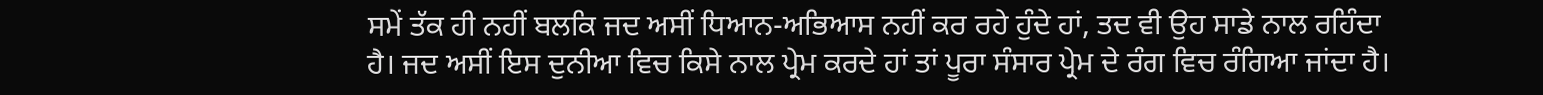ਸਮੇਂ ਤੱਕ ਹੀ ਨਹੀਂ ਬਲਕਿ ਜਦ ਅਸੀਂ ਧਿਆਨ-ਅਭਿਆਸ ਨਹੀਂ ਕਰ ਰਹੇ ਹੁੰਦੇ ਹਾਂ, ਤਦ ਵੀ ਉਹ ਸਾਡੇ ਨਾਲ ਰਹਿੰਦਾ ਹੈ। ਜਦ ਅਸੀਂ ਇਸ ਦੁਨੀਆ ਵਿਚ ਕਿਸੇ ਨਾਲ ਪ੍ਰੇਮ ਕਰਦੇ ਹਾਂ ਤਾਂ ਪੂਰਾ ਸੰਸਾਰ ਪ੍ਰੇਮ ਦੇ ਰੰਗ ਵਿਚ ਰੰਗਿਆ ਜਾਂਦਾ ਹੈ।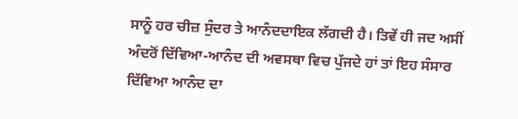ਸਾਨੂੰ ਹਰ ਚੀਜ਼ ਸੁੰਦਰ ਤੇ ਆਨੰਦਦਾਇਕ ਲੱਗਦੀ ਹੈ। ਤਿਵੇਂ ਹੀ ਜਦ ਅਸੀਂ ਅੰਦਰੋਂ ਦਿੱਵਿਆ-ਆਨੰਦ ਦੀ ਅਵਸਥਾ ਵਿਚ ਪੁੱਜਦੇ ਹਾਂ ਤਾਂ ਇਹ ਸੰਸਾਰ ਦਿੱਵਿਆ ਆਨੰਦ ਦਾ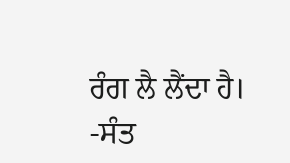ਰੰਗ ਲੈ ਲੈਂਦਾ ਹੈ।
-ਸੰਤ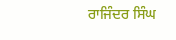ਰਾਜਿੰਦਰ ਸਿੰਘ